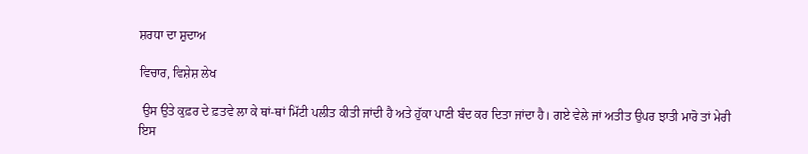ਸ਼ਰਧਾ ਦਾ ਸ਼ੁਦਾਅ

ਵਿਚਾਰ, ਵਿਸ਼ੇਸ਼ ਲੇਖ

 ਉਸ ਉਤੇ ਕੁਫ਼ਰ ਦੇ ਫ਼ਤਵੇ ਲਾ ਕੇ ਥਾਂ-ਥਾਂ ਮਿੱਟੀ ਪਲੀਤ ਕੀਤੀ ਜਾਂਦੀ ਹੈ ਅਤੇ ਹੁੱਕਾ ਪਾਣੀ ਬੰਦ ਕਰ ਦਿਤਾ ਜਾਂਦਾ ਹੈ। ਗਏ ਵੇਲੇ ਜਾਂ ਅਤੀਤ ਉਪਰ ਝਾਤੀ ਮਾਰੋ ਤਾਂ ਮੇਰੀ ਇਸ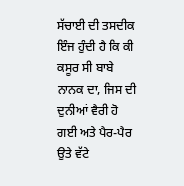ਸੱਚਾਈ ਦੀ ਤਸਦੀਕ ਇੰਜ ਹੁੰਦੀ ਹੈ ਕਿ ਕੀ ਕਸੂਰ ਸੀ ਬਾਬੇ ਨਾਨਕ ਦਾ, ਜਿਸ ਦੀ ਦੁਨੀਆਂ ਵੈਰੀ ਹੋ ਗਈ ਅਤੇ ਪੈਰ-ਪੈਰ ਉਤੇ ਵੱਟੇ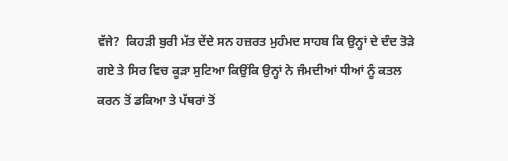ਵੱਜੇ?  ਕਿਹੜੀ ਬੁਰੀ ਮੱਤ ਦੇਂਦੇ ਸਨ ਹਜ਼ਰਤ ਮੁਹੰਮਦ ਸਾਹਬ ਕਿ ਉਨ੍ਹਾਂ ਦੇ ਦੰਦ ਤੋੜੇ ਗਏ ਤੇ ਸਿਰ ਵਿਚ ਕੂੜਾ ਸੁਟਿਆ ਕਿਉਂਕਿ ਉਨ੍ਹਾਂ ਨੇ ਜੰਮਦੀਆਂ ਧੀਆਂ ਨੂੰ ਕਤਲ ਕਰਨ ਤੋਂ ਡਕਿਆ ਤੇ ਪੱਥਰਾਂ ਤੋਂ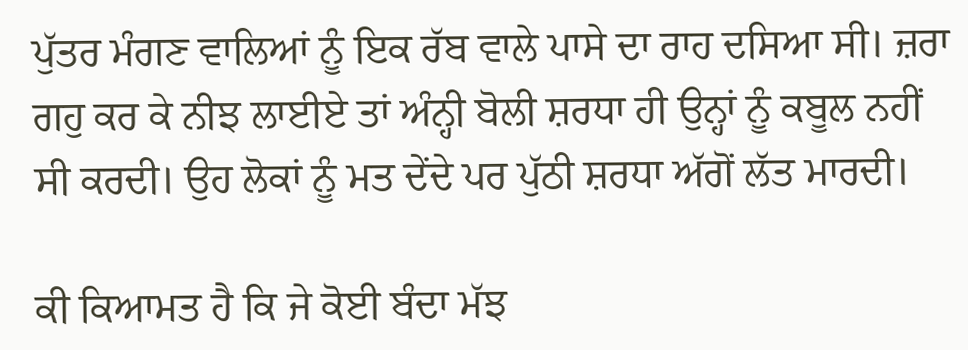ਪੁੱਤਰ ਮੰਗਣ ਵਾਲਿਆਂ ਨੂੰ ਇਕ ਰੱਬ ਵਾਲੇ ਪਾਸੇ ਦਾ ਰਾਹ ਦਸਿਆ ਸੀ। ਜ਼ਰਾ ਗਹੁ ਕਰ ਕੇ ਨੀਝ ਲਾਈਏ ਤਾਂ ਅੰਨ੍ਹੀ ਬੋਲੀ ਸ਼ਰਧਾ ਹੀ ਉਨ੍ਹਾਂ ਨੂੰ ਕਬੂਲ ਨਹੀਂ ਸੀ ਕਰਦੀ। ਉਹ ਲੋਕਾਂ ਨੂੰ ਮਤ ਦੇਂਦੇ ਪਰ ਪੁੱਠੀ ਸ਼ਰਧਾ ਅੱਗੋਂ ਲੱਤ ਮਾਰਦੀ।

ਕੀ ਕਿਆਮਤ ਹੈ ਕਿ ਜੇ ਕੋਈ ਬੰਦਾ ਮੱਝ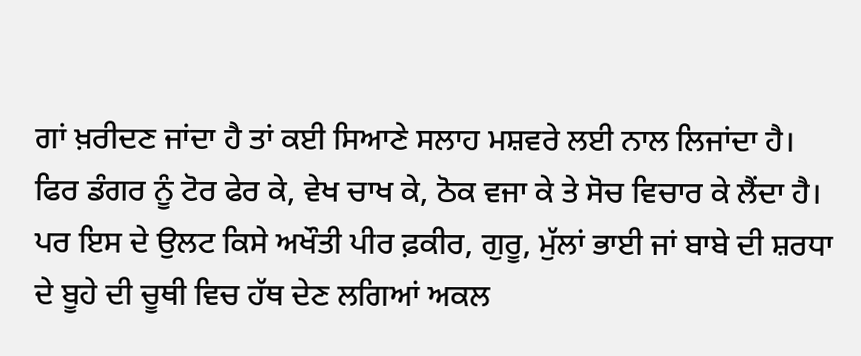ਗਾਂ ਖ਼ਰੀਦਣ ਜਾਂਦਾ ਹੈ ਤਾਂ ਕਈ ਸਿਆਣੇ ਸਲਾਹ ਮਸ਼ਵਰੇ ਲਈ ਨਾਲ ਲਿਜਾਂਦਾ ਹੈ। ਫਿਰ ਡੰਗਰ ਨੂੰ ਟੋਰ ਫੇਰ ਕੇ, ਵੇਖ ਚਾਖ ਕੇ, ਠੋਕ ਵਜਾ ਕੇ ਤੇ ਸੋਚ ਵਿਚਾਰ ਕੇ ਲੈਂਦਾ ਹੈ। ਪਰ ਇਸ ਦੇ ਉਲਟ ਕਿਸੇ ਅਖੌਤੀ ਪੀਰ ਫ਼ਕੀਰ, ਗੁਰੂ, ਮੁੱਲਾਂ ਭਾਈ ਜਾਂ ਬਾਬੇ ਦੀ ਸ਼ਰਧਾ ਦੇ ਬੂਹੇ ਦੀ ਚੂਥੀ ਵਿਚ ਹੱਥ ਦੇਣ ਲਗਿਆਂ ਅਕਲ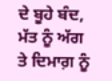ਦੇ ਬੂਹੇ ਬੰਦ, ਮੱਤ ਨੂੰ ਅੱਗ ਤੇ ਦਿਮਾਗ਼ ਨੂੰ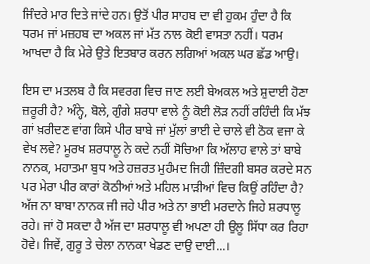ਜਿੰਦਰੇ ਮਾਰ ਦਿਤੇ ਜਾਂਦੇ ਹਨ। ਉਤੋਂ ਪੀਰ ਸਾਹਬ ਦਾ ਵੀ ਹੁਕਮ ਹੁੰਦਾ ਹੈ ਕਿ ਧਰਮ ਜਾਂ ਮਜ਼ਹਬ ਦਾ ਅਕਲ ਜਾਂ ਮੱਤ ਨਾਲ ਕੋਈ ਵਾਸਤਾ ਨਹੀਂ। ਧਰਮ ਆਖਦਾ ਹੈ ਕਿ ਮੇਰੇ ਉਤੇ ਇਤਬਾਰ ਕਰਨ ਲਗਿਆਂ ਅਕਲ ਘਰ ਛੱਡ ਆਉ।

ਇਸ ਦਾ ਮਤਲਬ ਹੈ ਕਿ ਸਵਰਗ ਵਿਚ ਜਾਣ ਲਈ ਬੇਅਕਲ ਅਤੇ ਸ਼ੁਦਾਈ ਹੋਣਾ ਜ਼ਰੂਰੀ ਹੈ? ਅੰਨ੍ਹੇ, ਬੋਲੇ, ਗੁੰਗੇ ਸ਼ਰਧਾ ਵਾਲੇ ਨੂੰ ਕੋਈ ਲੋੜ ਨਹੀਂ ਰਹਿੰਦੀ ਕਿ ਮੱਝ ਗਾਂ ਖ਼ਰੀਦਣ ਵਾਂਗ ਕਿਸੇ ਪੀਰ ਬਾਬੇ ਜਾਂ ਮੁੱਲਾਂ ਭਾਈ ਦੇ ਚਾਲੇ ਵੀ ਠੋਕ ਵਜਾ ਕੇ ਵੇਖ ਲਵੇ? ਮੂਰਖ ਸ਼ਰਧਾਲੂ ਨੇ ਕਦੇ ਨਹੀਂ ਸੋਚਿਆ ਕਿ ਅੱਲਾਹ ਵਾਲੇ ਤਾਂ ਬਾਬੇ ਨਾਨਕ, ਮਹਾਤਮਾ ਬੁਧ ਅਤੇ ਹਜ਼ਰਤ ਮੁਹੰਮਦ ਜਿਹੀ ਜ਼ਿੰਦਗੀ ਬਸਰ ਕਰਦੇ ਸਨ ਪਰ ਮੇਰਾ ਪੀਰ ਕਾਰਾਂ ਕੋਠੀਆਂ ਅਤੇ ਮਹਿਲ ਮਾੜੀਆਂ ਵਿਚ ਕਿਉਂ ਰਹਿੰਦਾ ਹੈ? ਅੱਜ ਨਾ ਬਾਬਾ ਨਾਨਕ ਜੀ ਜਹੇ ਪੀਰ ਅਤੇ ਨਾ ਭਾਈ ਮਰਦਾਨੇ ਜਿਹੇ ਸ਼ਰਧਾਲੂ ਰਹੇ। ਜਾਂ ਹੋ ਸਕਦਾ ਹੈ ਅੱਜ ਦਾ ਸ਼ਰਧਾਲੂ ਵੀ ਅਪਣਾ ਹੀ ਉਲੂ ਸਿੱਧਾ ਕਰ ਰਿਹਾ ਹੋਵੇ। ਜਿਵੇਂ, ਗੁਰੂ ਤੇ ਚੇਲਾ ਨਾਨਕਾ ਖੇਡਣ ਦਾਉ ਦਾਈ...।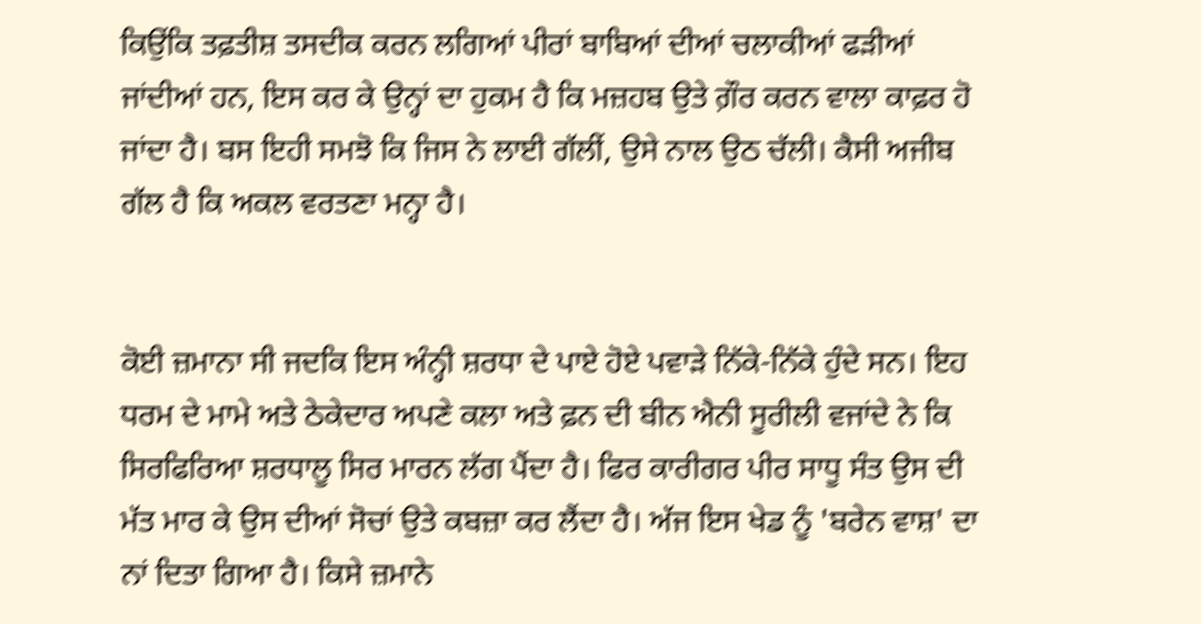ਕਿਉਂਕਿ ਤਫ਼ਤੀਸ਼ ਤਸਦੀਕ ਕਰਨ ਲਗਿਆਂ ਪੀਰਾਂ ਬਾਬਿਆਂ ਦੀਆਂ ਚਲਾਕੀਆਂ ਫੜੀਆਂ ਜਾਂਦੀਆਂ ਹਨ, ਇਸ ਕਰ ਕੇ ਉਨ੍ਹਾਂ ਦਾ ਹੁਕਮ ਹੈ ਕਿ ਮਜ਼ਹਬ ਉਤੇ ਗ਼ੌਰ ਕਰਨ ਵਾਲਾ ਕਾਫ਼ਰ ਹੋ ਜਾਂਦਾ ਹੈ। ਬਸ ਇਹੀ ਸਮਝੋ ਕਿ ਜਿਸ ਨੇ ਲਾਈ ਗੱਲੀਂ, ਉਸੇ ਨਾਲ ਉਠ ਚੱਲੀ। ਕੈਸੀ ਅਜੀਬ ਗੱਲ ਹੈ ਕਿ ਅਕਲ ਵਰਤਣਾ ਮਨ੍ਹਾ ਹੈ।


ਕੋਈ ਜ਼ਮਾਨਾ ਸੀ ਜਦਕਿ ਇਸ ਅੰਨ੍ਹੀ ਸ਼ਰਧਾ ਦੇ ਪਾਏ ਹੋਏ ਪਵਾੜੇ ਨਿੱਕੇ-ਨਿੱਕੇ ਹੁੰਦੇ ਸਨ। ਇਹ ਧਰਮ ਦੇ ਮਾਮੇ ਅਤੇ ਠੇਕੇਦਾਰ ਅਪਣੇ ਕਲਾ ਅਤੇ ਫ਼ਨ ਦੀ ਬੀਨ ਐਨੀ ਸੂਰੀਲੀ ਵਜਾਂਦੇ ਨੇ ਕਿ ਸਿਰਫਿਰਿਆ ਸ਼ਰਧਾਲੂ ਸਿਰ ਮਾਰਨ ਲੱਗ ਪੈਂਦਾ ਹੈ। ਫਿਰ ਕਾਰੀਗਰ ਪੀਰ ਸਾਧੂ ਸੰਤ ਉਸ ਦੀ ਮੱਤ ਮਾਰ ਕੇ ਉਸ ਦੀਆਂ ਸੋਚਾਂ ਉਤੇ ਕਬਜ਼ਾ ਕਰ ਲੈਂਦਾ ਹੈ। ਅੱਜ ਇਸ ਖੇਡ ਨੂੰ 'ਬਰੇਨ ਵਾਸ਼' ਦਾ ਨਾਂ ਦਿਤਾ ਗਿਆ ਹੈ। ਕਿਸੇ ਜ਼ਮਾਨੇ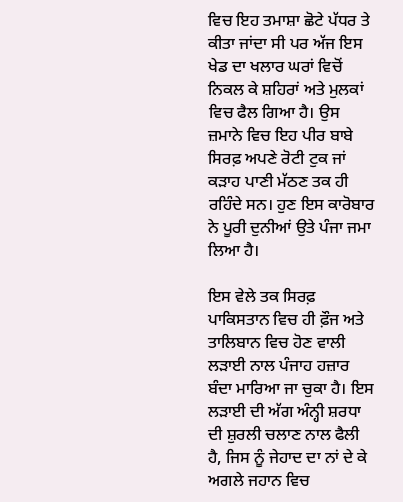ਵਿਚ ਇਹ ਤਮਾਸ਼ਾ ਛੋਟੇ ਪੱਧਰ ਤੇ ਕੀਤਾ ਜਾਂਦਾ ਸੀ ਪਰ ਅੱਜ ਇਸ ਖੇਡ ਦਾ ਖਲਾਰ ਘਰਾਂ ਵਿਚੋਂ ਨਿਕਲ ਕੇ ਸ਼ਹਿਰਾਂ ਅਤੇ ਮੁਲਕਾਂ ਵਿਚ ਫੈਲ ਗਿਆ ਹੈ। ਉਸ ਜ਼ਮਾਨੇ ਵਿਚ ਇਹ ਪੀਰ ਬਾਬੇ ਸਿਰਫ਼ ਅਪਣੇ ਰੋਟੀ ਟੁਕ ਜਾਂ ਕੜਾਹ ਪਾਣੀ ਮੱਠਣ ਤਕ ਹੀ ਰਹਿੰਦੇ ਸਨ। ਹੁਣ ਇਸ ਕਾਰੋਬਾਰ ਨੇ ਪੂਰੀ ਦੁਨੀਆਂ ਉਤੇ ਪੰਜਾ ਜਮਾ ਲਿਆ ਹੈ।

ਇਸ ਵੇਲੇ ਤਕ ਸਿਰਫ਼ ਪਾਕਿਸਤਾਨ ਵਿਚ ਹੀ ਫ਼ੌਜ ਅਤੇ ਤਾਲਿਬਾਨ ਵਿਚ ਹੋਣ ਵਾਲੀ ਲੜਾਈ ਨਾਲ ਪੰਜਾਹ ਹਜ਼ਾਰ ਬੰਦਾ ਮਾਰਿਆ ਜਾ ਚੁਕਾ ਹੈ। ਇਸ ਲੜਾਈ ਦੀ ਅੱਗ ਅੰਨ੍ਹੀ ਸ਼ਰਧਾ ਦੀ ਸ਼ੁਰਲੀ ਚਲਾਣ ਨਾਲ ਫੈਲੀ ਹੈ, ਜਿਸ ਨੂੰ ਜੇਹਾਦ ਦਾ ਨਾਂ ਦੇ ਕੇ ਅਗਲੇ ਜਹਾਨ ਵਿਚ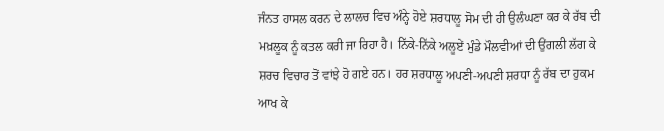ਜੰਨਤ ਹਾਸਲ ਕਰਨ ਦੇ ਲਾਲਚ ਵਿਚ ਅੰਨ੍ਹੇ ਹੋਏ ਸ਼ਰਧਾਲੂ ਸੋਮ ਦੀ ਹੀ ਉਲੰਘਣਾ ਕਰ ਕੇ ਰੱਬ ਦੀ ਮਖ਼ਲੂਕ ਨੂੰ ਕਤਲ ਕਰੀ ਜਾ ਰਿਹਾ ਹੈ। ਨਿੱਕੇ-ਨਿੱਕੇ ਅਲੂਏਂ ਮੁੰਡੇ ਮੌਲਵੀਆਂ ਦੀ ਉਂਗਲੀ ਲੱਗ ਕੇ ਸ਼ਰਚ ਵਿਚਾਰ ਤੋਂ ਵਾਂਝੇ ਹੋ ਗਏ ਹਨ। ਹਰ ਸ਼ਰਧਾਲੂ ਅਪਣੀ-ਅਪਣੀ ਸ਼ਰਧਾ ਨੂੰ ਰੱਬ ਦਾ ਹੁਕਮ ਆਖ ਕੇ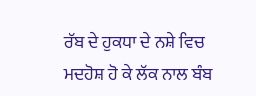ਰੱਬ ਦੇ ਹੁਕਧਾ ਦੇ ਨਸ਼ੇ ਵਿਚ ਮਦਹੋਸ਼ ਹੋ ਕੇ ਲੱਕ ਨਾਲ ਬੰਬ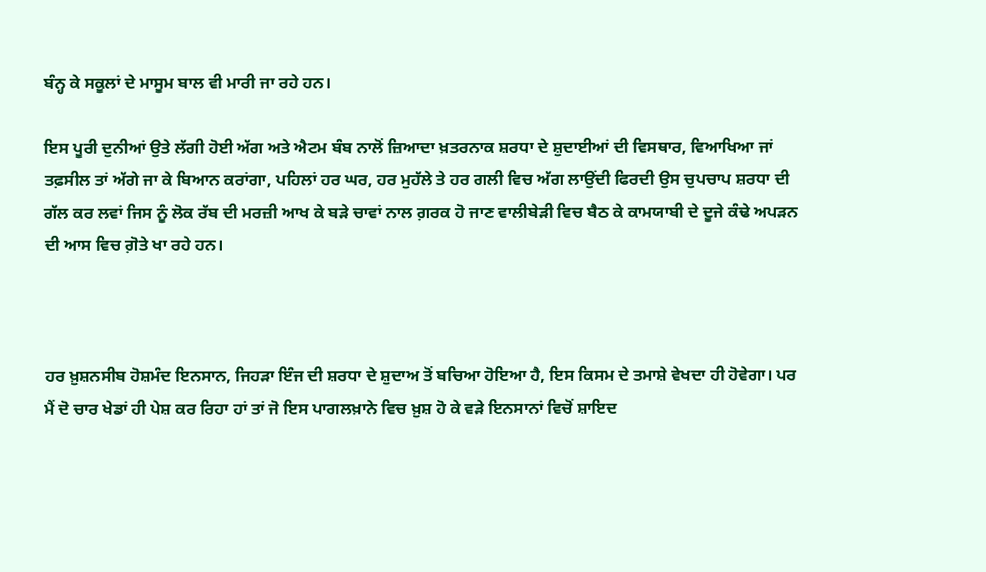ਬੰਨ੍ਹ ਕੇ ਸਕੂਲਾਂ ਦੇ ਮਾਸੂਮ ਬਾਲ ਵੀ ਮਾਰੀ ਜਾ ਰਹੇ ਹਨ।

ਇਸ ਪੂਰੀ ਦੁਨੀਆਂ ਉਤੇ ਲੱਗੀ ਹੋਈ ਅੱਗ ਅਤੇ ਐਟਮ ਬੰਬ ਨਾਲੋਂ ਜ਼ਿਆਦਾ ਖ਼ਤਰਨਾਕ ਸ਼ਰਧਾ ਦੇ ਸ਼ੁਦਾਈਆਂ ਦੀ ਵਿਸਥਾਰ, ਵਿਆਖਿਆ ਜਾਂ ਤਫ਼ਸੀਲ ਤਾਂ ਅੱਗੇ ਜਾ ਕੇ ਬਿਆਨ ਕਰਾਂਗਾ, ਪਹਿਲਾਂ ਹਰ ਘਰ, ਹਰ ਮੁਹੱਲੇ ਤੇ ਹਰ ਗਲੀ ਵਿਚ ਅੱਗ ਲਾਉਂਦੀ ਫਿਰਦੀ ਉਸ ਚੁਪਚਾਪ ਸ਼ਰਧਾ ਦੀ ਗੱਲ ਕਰ ਲਵਾਂ ਜਿਸ ਨੂੰ ਲੋਕ ਰੱਬ ਦੀ ਮਰਜ਼ੀ ਆਖ ਕੇ ਬੜੇ ਚਾਵਾਂ ਨਾਲ ਗ਼ਰਕ ਹੋ ਜਾਣ ਵਾਲੀਬੇੜੀ ਵਿਚ ਬੈਠ ਕੇ ਕਾਮਯਾਬੀ ਦੇ ਦੂਜੇ ਕੰਢੇ ਅਪੜਨ ਦੀ ਆਸ ਵਿਚ ਗ਼ੋਤੇ ਖਾ ਰਹੇ ਹਨ।



ਹਰ ਖ਼ੁਸ਼ਨਸੀਬ ਹੋਸ਼ਮੰਦ ਇਨਸਾਨ, ਜਿਹੜਾ ਇੰਜ ਦੀ ਸ਼ਰਧਾ ਦੇ ਸ਼ੁਦਾਅ ਤੋਂ ਬਚਿਆ ਹੋਇਆ ਹੈ, ਇਸ ਕਿਸਮ ਦੇ ਤਮਾਸ਼ੇ ਵੇਖਦਾ ਹੀ ਹੋਵੇਗਾ। ਪਰ ਮੈਂ ਦੋ ਚਾਰ ਖੇਡਾਂ ਹੀ ਪੇਸ਼ ਕਰ ਰਿਹਾ ਹਾਂ ਤਾਂ ਜੋ ਇਸ ਪਾਗਲਖ਼ਾਨੇ ਵਿਚ ਖ਼ੁਸ਼ ਹੋ ਕੇ ਵੜੇ ਇਨਸਾਨਾਂ ਵਿਚੋਂ ਸ਼ਾਇਦ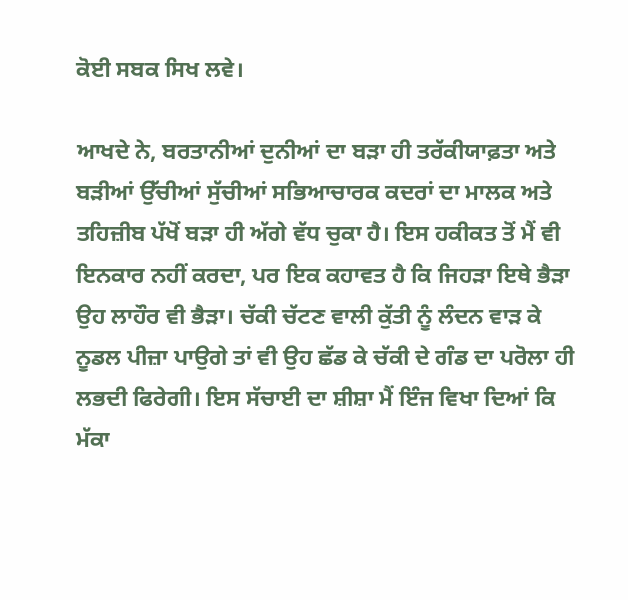ਕੋਈ ਸਬਕ ਸਿਖ ਲਵੇ।

ਆਖਦੇ ਨੇ, ਬਰਤਾਨੀਆਂ ਦੁਨੀਆਂ ਦਾ ਬੜਾ ਹੀ ਤਰੱਕੀਯਾਫ਼ਤਾ ਅਤੇ ਬੜੀਆਂ ਉੱਚੀਆਂ ਸੁੱਚੀਆਂ ਸਭਿਆਚਾਰਕ ਕਦਰਾਂ ਦਾ ਮਾਲਕ ਅਤੇ ਤਹਿਜ਼ੀਬ ਪੱਖੋਂ ਬੜਾ ਹੀ ਅੱਗੇ ਵੱਧ ਚੁਕਾ ਹੈ। ਇਸ ਹਕੀਕਤ ਤੋਂ ਮੈਂ ਵੀ ਇਨਕਾਰ ਨਹੀਂ ਕਰਦਾ, ਪਰ ਇਕ ਕਹਾਵਤ ਹੈ ਕਿ ਜਿਹੜਾ ਇਥੇ ਭੈੜਾ ਉਹ ਲਾਹੌਰ ਵੀ ਭੈੜਾ। ਚੱਕੀ ਚੱਟਣ ਵਾਲੀ ਕੁੱਤੀ ਨੂੰ ਲੰਦਨ ਵਾੜ ਕੇ ਨੂਡਲ ਪੀਜ਼ਾ ਪਾਉਗੇ ਤਾਂ ਵੀ ਉਹ ਛੱਡ ਕੇ ਚੱਕੀ ਦੇ ਗੰਡ ਦਾ ਪਰੋਲਾ ਹੀ ਲਭਦੀ ਫਿਰੇਗੀ। ਇਸ ਸੱਚਾਈ ਦਾ ਸ਼ੀਸ਼ਾ ਮੈਂ ਇੰਜ ਵਿਖਾ ਦਿਆਂ ਕਿ ਮੱਕਾ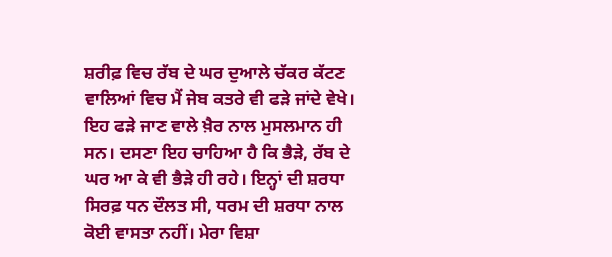ਸ਼ਰੀਫ਼ ਵਿਚ ਰੱਬ ਦੇ ਘਰ ਦੁਆਲੇ ਚੱਕਰ ਕੱਟਣ ਵਾਲਿਆਂ ਵਿਚ ਮੈਂ ਜੇਬ ਕਤਰੇ ਵੀ ਫੜੇ ਜਾਂਦੇ ਵੇਖੇ। ਇਹ ਫੜੇ ਜਾਣ ਵਾਲੇ ਖ਼ੈਰ ਨਾਲ ਮੁਸਲਮਾਨ ਹੀ ਸਨ। ਦਸਣਾ ਇਹ ਚਾਹਿਆ ਹੈ ਕਿ ਭੈੜੇ, ਰੱਬ ਦੇ ਘਰ ਆ ਕੇ ਵੀ ਭੈੜੇ ਹੀ ਰਹੇ। ਇਨ੍ਹਾਂ ਦੀ ਸ਼ਰਧਾ ਸਿਰਫ਼ ਧਨ ਦੌਲਤ ਸੀ, ਧਰਮ ਦੀ ਸ਼ਰਧਾ ਨਾਲ ਕੋਈ ਵਾਸਤਾ ਨਹੀਂ। ਮੇਰਾ ਵਿਸ਼ਾ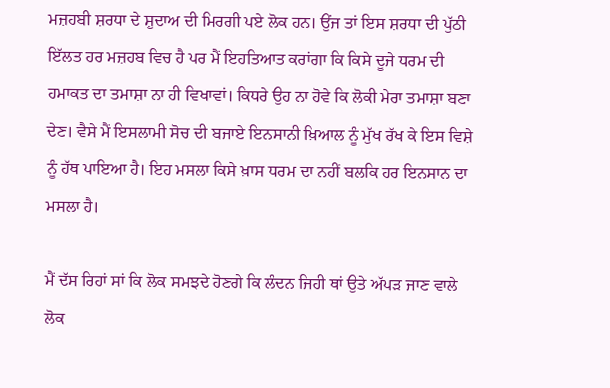ਮਜ਼ਹਬੀ ਸ਼ਰਧਾ ਦੇ ਸ਼ੁਦਾਅ ਦੀ ਮਿਰਗੀ ਪਏ ਲੋਕ ਹਨ। ਉਂਜ ਤਾਂ ਇਸ ਸ਼ਰਧਾ ਦੀ ਪੁੱਠੀ ਇੱਲਤ ਹਰ ਮਜ਼ਹਬ ਵਿਚ ਹੈ ਪਰ ਮੈਂ ਇਹਤਿਆਤ ਕਰਾਂਗਾ ਕਿ ਕਿਸੇ ਦੂਜੇ ਧਰਮ ਦੀ ਹਮਾਕਤ ਦਾ ਤਮਾਸ਼ਾ ਨਾ ਹੀ ਵਿਖਾਵਾਂ। ਕਿਧਰੇ ਉਹ ਨਾ ਹੋਵੇ ਕਿ ਲੋਕੀ ਮੇਰਾ ਤਮਾਸ਼ਾ ਬਣਾ ਦੇਣ। ਵੈਸੇ ਮੈਂ ਇਸਲਾਮੀ ਸੋਚ ਦੀ ਬਜਾਏ ਇਨਸਾਨੀ ਖ਼ਿਆਲ ਨੂੰ ਮੁੱਖ ਰੱਖ ਕੇ ਇਸ ਵਿਸ਼ੇ ਨੂੰ ਹੱਥ ਪਾਇਆ ਹੈ। ਇਹ ਮਸਲਾ ਕਿਸੇ ਖ਼ਾਸ ਧਰਮ ਦਾ ਨਹੀਂ ਬਲਕਿ ਹਰ ਇਨਸਾਨ ਦਾ ਮਸਲਾ ਹੈ।

ਮੈਂ ਦੱਸ ਰਿਹਾਂ ਸਾਂ ਕਿ ਲੋਕ ਸਮਝਦੇ ਹੋਣਗੇ ਕਿ ਲੰਦਨ ਜਿਹੀ ਥਾਂ ਉਤੇ ਅੱਪੜ ਜਾਣ ਵਾਲੇ ਲੋਕ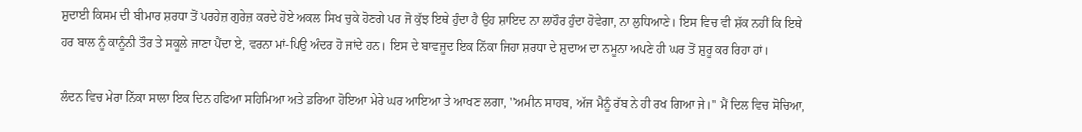ਸ਼ੁਦਾਈ ਕਿਸਮ ਦੀ ਬੀਮਾਰ ਸ਼ਰਧਾ ਤੋਂ ਪਰਹੇਜ਼ ਗੁਰੇਜ਼ ਕਰਦੇ ਹੋਏ ਅਕਲ ਸਿਖ ਚੁਕੇ ਹੋਣਗੇ ਪਰ ਜੋ ਕੁੱਝ ਇਥੇ ਹੁੰਦਾ ਹੈ ਉਹ ਸ਼ਾਇਦ ਨਾ ਲਾਹੌਰ ਹੁੰਦਾ ਹੋਵੇਗਾ, ਨਾ ਲੁਧਿਆਣੇ। ਇਸ ਵਿਚ ਵੀ ਸ਼ੱਕ ਨਹੀਂ ਕਿ ਇਥੇ ਹਰ ਬਾਲ ਨੂੰ ਕਾਨੂੰਨੀ ਤੌਰ ਤੇ ਸਕੂਲੇ ਜਾਣਾ ਪੈਂਦਾ ਏ, ਵਰਨਾ ਮਾਂ-ਪਿਉ ਅੰਦਰ ਹੋ ਜਾਂਦੇ ਹਨ। ਇਸ ਦੇ ਬਾਵਜੂਦ ਇਕ ਨਿੱਕਾ ਜਿਹਾ ਸ਼ਰਧਾ ਦੇ ਸ਼ੁਦਾਅ ਦਾ ਨਮੂਨਾ ਅਪਣੇ ਹੀ ਘਰ ਤੋਂ ਸ਼ੁਰੂ ਕਰ ਰਿਹਾ ਹਾਂ।

ਲੰਦਨ ਵਿਚ ਮੇਰਾ ਨਿੱਕਾ ਸਾਲਾ ਇਕ ਦਿਨ ਹਫਿਆ ਸਹਿਮਿਆ ਅਤੇ ਡਰਿਆ ਹੋਇਆ ਮੇਰੇ ਘਰ ਆਇਆ ਤੇ ਆਖਣ ਲਗਾ, ''ਅਮੀਨ ਸਾਹਬ, ਅੱਜ ਮੈਨੂੰ ਰੱਬ ਨੇ ਹੀ ਰਖ ਗਿਆ ਜੇ।'' ਮੈਂ ਦਿਲ ਵਿਚ ਸੋਚਿਆ,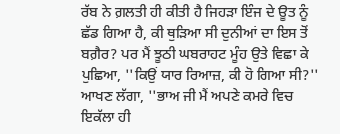ਰੱਬ ਨੇ ਗ਼ਲਤੀ ਹੀ ਕੀਤੀ ਹੈ ਜਿਹੜਾ ਇੰਜ ਦੇ ਊਤ ਨੂੰ ਛੱਡ ਗਿਆ ਹੈ, ਕੀ ਥੁੜਿਆ ਸੀ ਦੁਨੀਆਂ ਦਾ ਇਸ ਤੋਂ ਬਗ਼ੈਰ? ਪਰ ਮੈਂ ਝੂਠੀ ਘਬਰਾਹਟ ਮੂੰਹ ਉਤੇ ਵਿਛਾ ਕੇ ਪੁਛਿਆ, ''ਕਿਉਂ ਯਾਰ ਰਿਆਜ਼, ਕੀ ਹੋ ਗਿਆ ਸੀ?'' ਆਖਣ ਲੱਗਾ, ''ਭਾਅ ਜੀ ਮੈਂ ਅਪਣੇ ਕਮਰੇ ਵਿਚ ਇਕੱਲਾ ਹੀ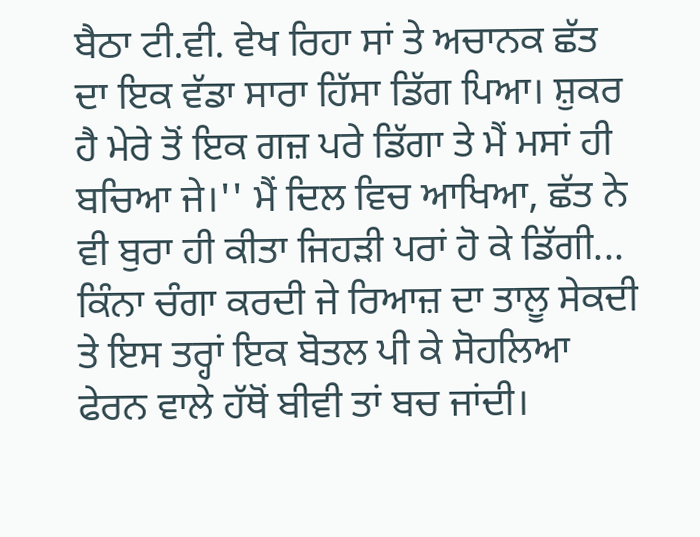ਬੈਠਾ ਟੀ.ਵੀ. ਵੇਖ ਰਿਹਾ ਸਾਂ ਤੇ ਅਚਾਨਕ ਛੱਤ ਦਾ ਇਕ ਵੱਡਾ ਸਾਰਾ ਹਿੱਸਾ ਡਿੱਗ ਪਿਆ। ਸ਼ੁਕਰ ਹੈ ਮੇਰੇ ਤੋਂ ਇਕ ਗਜ਼ ਪਰੇ ਡਿੱਗਾ ਤੇ ਮੈਂ ਮਸਾਂ ਹੀ ਬਚਿਆ ਜੇ।'' ਮੈਂ ਦਿਲ ਵਿਚ ਆਖਿਆ, ਛੱਤ ਨੇ ਵੀ ਬੁਰਾ ਹੀ ਕੀਤਾ ਜਿਹੜੀ ਪਰਾਂ ਹੋ ਕੇ ਡਿੱਗੀ... ਕਿੰਨਾ ਚੰਗਾ ਕਰਦੀ ਜੇ ਰਿਆਜ਼ ਦਾ ਤਾਲੂ ਸੇਕਦੀ ਤੇ ਇਸ ਤਰ੍ਹਾਂ ਇਕ ਬੋਤਲ ਪੀ ਕੇ ਸੋਹਲਿਆ ਫੇਰਨ ਵਾਲੇ ਹੱਥੋਂ ਬੀਵੀ ਤਾਂ ਬਚ ਜਾਂਦੀ।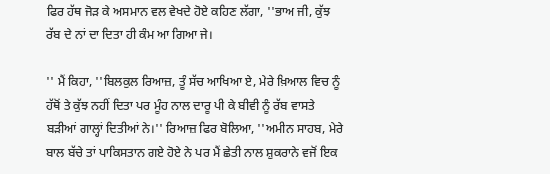ਫਿਰ ਹੱਥ ਜੋੜ ਕੇ ਅਸਮਾਨ ਵਲ ਵੇਖਦੇ ਹੋਏ ਕਹਿਣ ਲੱਗਾ, ''ਭਾਅ ਜੀ, ਕੁੱਝ ਰੱਬ ਦੇ ਨਾਂ ਦਾ ਦਿਤਾ ਹੀ ਕੰਮ ਆ ਗਿਆ ਜੇ।

'' ਮੈਂ ਕਿਹਾ, ''ਬਿਲਕੁਲ ਰਿਆਜ਼, ਤੂੰ ਸੱਚ ਆਖਿਆ ਏ, ਮੇਰੇ ਖ਼ਿਆਲ ਵਿਚ ਨੂੰ ਹੱਥੋਂ ਤੇ ਕੁੱਝ ਨਹੀਂ ਦਿਤਾ ਪਰ ਮੂੰਹ ਨਾਲ ਦਾਰੂ ਪੀ ਕੇ ਬੀਵੀ ਨੂੰ ਰੱਬ ਵਾਸਤੇ ਬੜੀਆਂ ਗਾਲ੍ਹਾਂ ਦਿਤੀਆਂ ਨੇ।'' ਰਿਆਜ਼ ਫਿਰ ਬੋਲਿਆ, ''ਅਮੀਨ ਸਾਹਬ, ਮੇਰੇ ਬਾਲ ਬੱਚੇ ਤਾਂ ਪਾਕਿਸਤਾਨ ਗਏ ਹੋਏ ਨੇ ਪਰ ਮੈਂ ਛੇਤੀ ਨਾਲ ਸ਼ੁਕਰਾਨੇ ਵਜੋਂ ਇਕ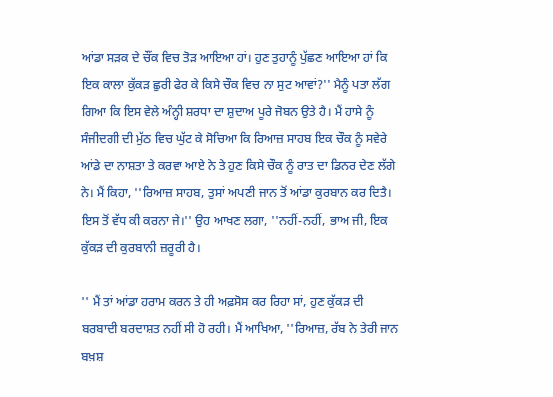ਆਂਡਾ ਸੜਕ ਦੇ ਚੌਂਕ ਵਿਚ ਤੋੜ ਆਇਆ ਹਾਂ। ਹੁਣ ਤੁਹਾਨੂੰ ਪੁੱਛਣ ਆਇਆ ਹਾਂ ਕਿ ਇਕ ਕਾਲਾ ਕੁੱਕੜ ਛੁਰੀ ਫੇਰ ਕੇ ਕਿਸੇ ਚੌਕ ਵਿਚ ਨਾ ਸੁਟ ਆਵਾਂ?'' ਮੈਨੂੰ ਪਤਾ ਲੱਗ ਗਿਆ ਕਿ ਇਸ ਵੇਲੇ ਅੰਨ੍ਹੀ ਸ਼ਰਧਾ ਦਾ ਸ਼ੁਦਾਅ ਪੂਰੇ ਜੋਬਨ ਉਤੇ ਹੈ। ਮੈਂ ਹਾਸੇ ਨੂੰ ਸੰਜੀਦਗੀ ਦੀ ਮੁੱਠ ਵਿਚ ਘੁੱਟ ਕੇ ਸੋਚਿਆ ਕਿ ਰਿਆਜ਼ ਸਾਹਬ ਇਕ ਚੌਕ ਨੂੰ ਸਵੇਰੇ ਆਂਡੇ ਦਾ ਨਾਸ਼ਤਾ ਤੇ ਕਰਵਾ ਆਏ ਨੇ ਤੇ ਹੁਣ ਕਿਸੇ ਚੌਕ ਨੂੰ ਰਾਤ ਦਾ ਡਿਨਰ ਦੇਣ ਲੱਗੇ ਨੇ। ਮੈਂ ਕਿਹਾ, ''ਰਿਆਜ਼ ਸਾਹਬ, ਤੁਸਾਂ ਅਪਣੀ ਜਾਨ ਤੋਂ ਆਂਡਾ ਕੁਰਬਾਨ ਕਰ ਦਿਤੈ। ਇਸ ਤੋਂ ਵੱਧ ਕੀ ਕਰਨਾ ਜੇ।'' ਉਹ ਆਖਣ ਲਗਾ, ''ਨਹੀਂ-ਨਹੀਂ, ਭਾਅ ਜੀ, ਇਕ ਕੁੱਕੜ ਦੀ ਕੁਰਬਾਨੀ ਜ਼ਰੂਰੀ ਹੈ।

'' ਮੈਂ ਤਾਂ ਆਂਡਾ ਹਰਾਮ ਕਰਨ ਤੇ ਹੀ ਅਫ਼ਸੋਸ ਕਰ ਰਿਹਾ ਸਾਂ, ਹੁਣ ਕੁੱਕੜ ਦੀ ਬਰਬਾਦੀ ਬਰਦਾਸ਼ਤ ਨਹੀਂ ਸੀ ਹੋ ਰਹੀ। ਮੈਂ ਆਖਿਆ, ''ਰਿਆਜ਼, ਰੱਬ ਨੇ ਤੇਰੀ ਜਾਨ ਬਖ਼ਸ਼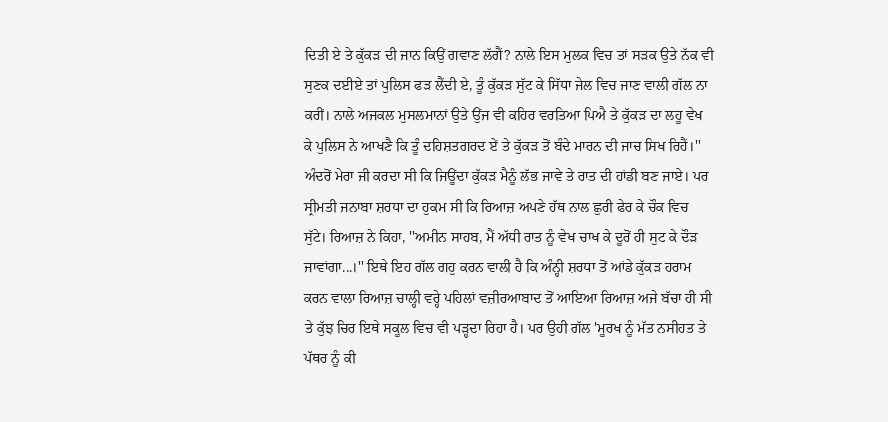ਦਿਤੀ ਏ ਤੇ ਕੁੱਕੜ ਦੀ ਜਾਨ ਕਿਉਂ ਗਵਾਣ ਲੱਗੈਂ? ਨਾਲੇ ਇਸ ਮੁਲਕ ਵਿਚ ਤਾਂ ਸੜਕ ਉਤੇ ਨੱਕ ਵੀ ਸੁਣਕ ਦਈਏ ਤਾਂ ਪੁਲਿਸ ਫੜ ਲੈਂਦੀ ਏ, ਤੂੰ ਕੁੱਕੜ ਸੁੱਟ ਕੇ ਸਿੱਧਾ ਜੇਲ ਵਿਚ ਜਾਣ ਵਾਲੀ ਗੱਲ ਨਾ ਕਰੀਂ। ਨਾਲੇ ਅਜਕਲ ਮੁਸਲਮਾਨਾਂ ਉਤੇ ਉਂਜ ਵੀ ਕਹਿਰ ਵਰਤਿਆ ਪਿਐ ਤੇ ਕੁੱਕੜ ਦਾ ਲਹੂ ਵੇਖ ਕੇ ਪੁਲਿਸ ਨੇ ਆਖਣੈ ਕਿ ਤੂੰ ਦਹਿਸ਼ਤਗਰਦ ਏਂ ਤੇ ਕੁੱਕੜ ਤੋਂ ਬੰਦੇ ਮਾਰਨ ਦੀ ਜਾਚ ਸਿਖ ਰਿਹੈਂ।'' ਅੰਦਰੋਂ ਮੇਰਾ ਜੀ ਕਰਦਾ ਸੀ ਕਿ ਜਿਊਂਦਾ ਕੁੱਕੜ ਮੈਨੂੰ ਲੱਭ ਜਾਵੇ ਤੇ ਰਾਤ ਦੀ ਹਾਂਡੀ ਬਣ ਜਾਏ। ਪਰ ਸ੍ਰੀਮਤੀ ਜਨਾਬਾ ਸ਼ਰਧਾ ਦਾ ਹੁਕਮ ਸੀ ਕਿ ਰਿਆਜ਼ ਅਪਣੇ ਹੱਥ ਨਾਲ ਛੁਰੀ ਫੇਰ ਕੇ ਚੌਕ ਵਿਚ ਸੁੱਟੇ। ਰਿਆਜ਼ ਨੇ ਕਿਹਾ, ''ਅਮੀਨ ਸਾਹਬ, ਮੈਂ ਅੱਧੀ ਰਾਤ ਨੂੰ ਵੇਖ ਚਾਖ ਕੇ ਦੂਰੋਂ ਹੀ ਸੁਟ ਕੇ ਦੌੜ ਜਾਵਾਂਗਾ...।'' ਇਥੇ ਇਹ ਗੱਲ ਗਹੁ ਕਰਨ ਵਾਲੀ ਹੈ ਕਿ ਅੰਨ੍ਹੀ ਸ਼ਰਧਾ ਤੋਂ ਆਂਡੇ ਕੁੱਕੜ ਹਰਾਮ ਕਰਨ ਵਾਲਾ ਰਿਆਜ਼ ਚਾਲ੍ਹੀ ਵਰ੍ਹੇ ਪਹਿਲਾਂ ਵਜ਼ੀਰਆਬਾਦ ਤੋਂ ਆਇਆ ਰਿਆਜ਼ ਅਜੇ ਬੱਚਾ ਹੀ ਸੀ ਤੇ ਕੁੱਝ ਚਿਰ ਇਥੇ ਸਕੂਲ ਵਿਚ ਵੀ ਪੜ੍ਹਦਾ ਰਿਹਾ ਹੈ। ਪਰ ਉਹੀ ਗੱਲ 'ਮੂਰਖ ਨੂੰ ਮੱਤ ਨਸੀਹਤ ਤੇ ਪੱਥਰ ਨੂੰ ਕੀ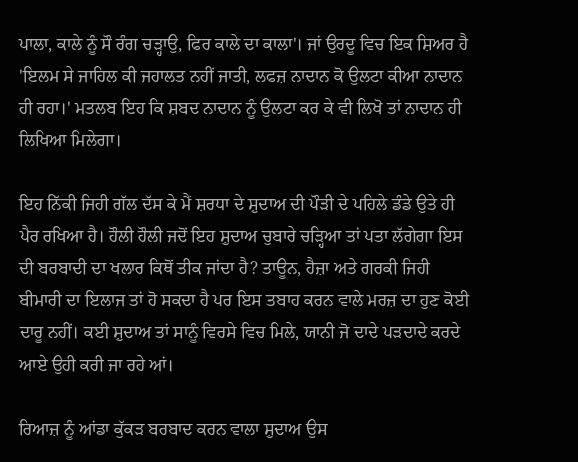ਪਾਲਾ, ਕਾਲੇ ਨੂੰ ਸੌ ਰੰਗ ਚੜ੍ਹਾਉ, ਫਿਰ ਕਾਲੇ ਦਾ ਕਾਲਾ'। ਜਾਂ ਉਰਦੂ ਵਿਚ ਇਕ ਸ਼ਿਅਰ ਹੈ 'ਇਲਮ ਸੇ ਜਾਹਿਲ ਕੀ ਜਹਾਲਤ ਨਹੀਂ ਜਾਤੀ, ਲਫਜ਼ ਨਾਦਾਨ ਕੋ ਉਲਟਾ ਕੀਆ ਨਾਦਾਨ ਹੀ ਰਹਾ।' ਮਤਲਬ ਇਹ ਕਿ ਸ਼ਬਦ ਨਾਦਾਨ ਨੂੰ ਉਲਟਾ ਕਰ ਕੇ ਵੀ ਲਿਖੋ ਤਾਂ ਨਾਦਾਨ ਹੀ ਲਿਖਿਆ ਮਿਲੇਗਾ।

ਇਹ ਨਿੱਕੀ ਜਿਹੀ ਗੱਲ ਦੱਸ ਕੇ ਮੈਂ ਸ਼ਰਧਾ ਦੇ ਸ਼ੁਦਾਅ ਦੀ ਪੌੜੀ ਦੇ ਪਹਿਲੇ ਡੰਡੇ ਉਤੇ ਹੀ ਪੈਰ ਰਖਿਆ ਹੈ। ਹੌਲੀ ਹੌਲੀ ਜਦੋਂ ਇਹ ਸ਼ੁਦਾਅ ਚੁਬਾਰੇ ਚੜ੍ਹਿਆ ਤਾਂ ਪਤਾ ਲੱਗੇਗਾ ਇਸ ਦੀ ਬਰਬਾਦੀ ਦਾ ਖਲਾਰ ਕਿਥੋਂ ਤੀਕ ਜਾਂਦਾ ਹੈ? ਤਾਊਨ, ਹੈਜ਼ਾ ਅਤੇ ਗਰਕੀ ਜਿਹੀ ਬੀਮਾਰੀ ਦਾ ਇਲਾਜ ਤਾਂ ਹੋ ਸਕਦਾ ਹੈ ਪਰ ਇਸ ਤਬਾਹ ਕਰਨ ਵਾਲੇ ਮਰਜ਼ ਦਾ ਹੁਣ ਕੋਈ ਦਾਰੂ ਨਹੀਂ। ਕਈ ਸ਼ੁਦਾਅ ਤਾਂ ਸਾਨੂੰ ਵਿਰਸੇ ਵਿਚ ਮਿਲੇ, ਯਾਨੀ ਜੋ ਦਾਦੇ ਪੜਦਾਦੇ ਕਰਦੇ ਆਏ ਉਹੀ ਕਰੀ ਜਾ ਰਹੇ ਆਂ।

ਰਿਆਜ਼ ਨੂੰ ਆਂਡਾ ਕੁੱਕੜ ਬਰਬਾਦ ਕਰਨ ਵਾਲਾ ਸ਼ੁਦਾਅ ਉਸ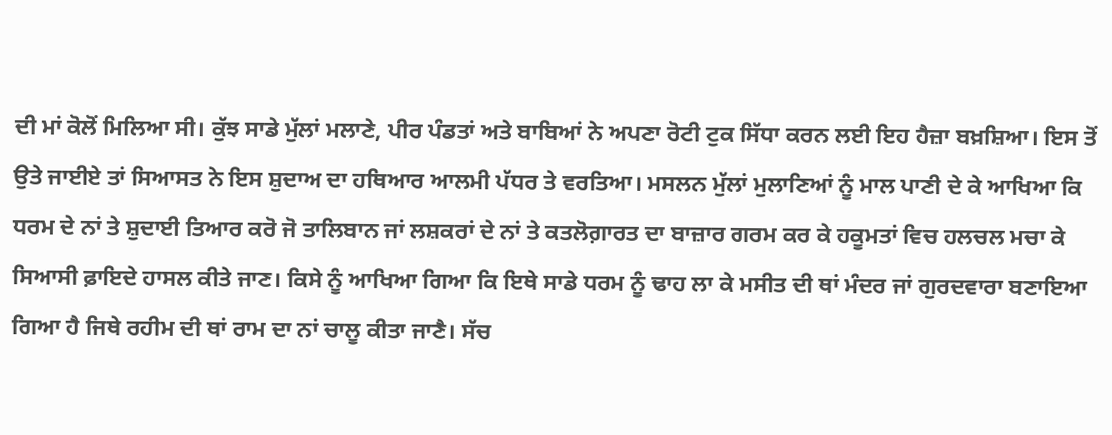ਦੀ ਮਾਂ ਕੋਲੋਂ ਮਿਲਿਆ ਸੀ। ਕੁੱਝ ਸਾਡੇ ਮੁੱਲਾਂ ਮਲਾਣੇ, ਪੀਰ ਪੰਡਤਾਂ ਅਤੇ ਬਾਬਿਆਂ ਨੇ ਅਪਣਾ ਰੋਟੀ ਟੁਕ ਸਿੱਧਾ ਕਰਨ ਲਈ ਇਹ ਹੈਜ਼ਾ ਬਖ਼ਸ਼ਿਆ। ਇਸ ਤੋਂ ਉਤੇ ਜਾਈਏ ਤਾਂ ਸਿਆਸਤ ਨੇ ਇਸ ਸ਼ੁਦਾਅ ਦਾ ਹਥਿਆਰ ਆਲਮੀ ਪੱਧਰ ਤੇ ਵਰਤਿਆ। ਮਸਲਨ ਮੁੱਲਾਂ ਮੁਲਾਣਿਆਂ ਨੂੰ ਮਾਲ ਪਾਣੀ ਦੇ ਕੇ ਆਖਿਆ ਕਿ ਧਰਮ ਦੇ ਨਾਂ ਤੇ ਸ਼ੁਦਾਈ ਤਿਆਰ ਕਰੋ ਜੋ ਤਾਲਿਬਾਨ ਜਾਂ ਲਸ਼ਕਰਾਂ ਦੇ ਨਾਂ ਤੇ ਕਤਲੋਗ਼ਾਰਤ ਦਾ ਬਾਜ਼ਾਰ ਗਰਮ ਕਰ ਕੇ ਹਕੂਮਤਾਂ ਵਿਚ ਹਲਚਲ ਮਚਾ ਕੇ ਸਿਆਸੀ ਫ਼ਾਇਦੇ ਹਾਸਲ ਕੀਤੇ ਜਾਣ। ਕਿਸੇ ਨੂੰ ਆਖਿਆ ਗਿਆ ਕਿ ਇਥੇ ਸਾਡੇ ਧਰਮ ਨੂੰ ਢਾਹ ਲਾ ਕੇ ਮਸੀਤ ਦੀ ਥਾਂ ਮੰਦਰ ਜਾਂ ਗੁਰਦਵਾਰਾ ਬਣਾਇਆ ਗਿਆ ਹੈ ਜਿਥੇ ਰਹੀਮ ਦੀ ਥਾਂ ਰਾਮ ਦਾ ਨਾਂ ਚਾਲੂ ਕੀਤਾ ਜਾਣੈ। ਸੱਚ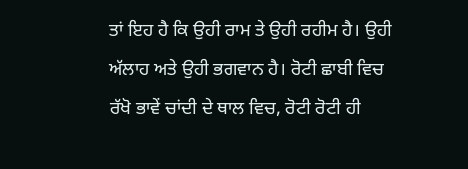ਤਾਂ ਇਹ ਹੈ ਕਿ ਉਹੀ ਰਾਮ ਤੇ ਉਹੀ ਰਹੀਮ ਹੈ। ਉਹੀ ਅੱਲਾਹ ਅਤੇ ਉਹੀ ਭਗਵਾਨ ਹੈ। ਰੋਟੀ ਛਾਬੀ ਵਿਚ ਰੱਖੋ ਭਾਵੇਂ ਚਾਂਦੀ ਦੇ ਥਾਲ ਵਿਚ, ਰੋਟੀ ਰੋਟੀ ਹੀ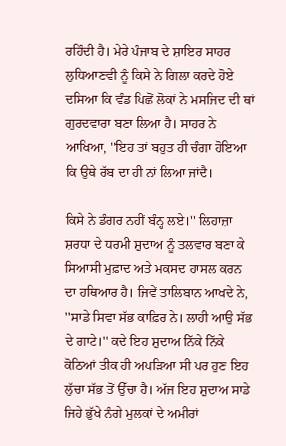ਰਹਿੰਦੀ ਹੈ। ਮੇਰੇ ਪੰਜਾਬ ਦੇ ਸ਼ਾਇਰ ਸਾਹਰ ਲੁਧਿਆਣਵੀ ਨੂੰ ਕਿਸੇ ਨੇ ਗਿਲਾ ਕਰਦੇ ਹੋਏ ਦਸਿਆ ਕਿ ਵੰਡ ਪਿਛੋਂ ਲੋਕਾਂ ਨੇ ਮਸਜਿਦ ਦੀ ਥਾਂ ਗੁਰਦਵਾਰਾ ਬਣਾ ਲਿਆ ਹੈ। ਸਾਹਰ ਨੇ ਆਖਿਆ, ''ਇਹ ਤਾਂ ਬਹੁਤ ਹੀ ਚੰਗਾ ਹੋਇਆ ਕਿ ਉਥੇ ਰੱਬ ਦਾ ਹੀ ਨਾਂ ਲਿਆ ਜਾਂਦੈ।

ਕਿਸੇ ਨੇ ਡੰਗਰ ਨਹੀਂ ਬੰਨ੍ਹ ਲਏ।'' ਲਿਹਾਜ਼ਾ ਸ਼ਰਧਾ ਦੇ ਧਰਮੀ ਸ਼ੁਦਾਅ ਨੂੰ ਤਲਵਾਰ ਬਣਾ ਕੇ ਸਿਆਸੀ ਮੁਫ਼ਾਦ ਅਤੇ ਮਕਸਦ ਹਾਸਲ ਕਰਨ ਦਾ ਹਥਿਆਰ ਹੈ। ਜਿਵੇਂ ਤਾਲਿਬਾਨ ਆਖਦੇ ਨੇ, ''ਸਾਡੇ ਸਿਵਾ ਸੱਭ ਕਾਫ਼ਿਰ ਨੇ। ਲਾਹੀ ਆਉ ਸੱਭ ਦੇ ਗਾਟੇ।'' ਕਦੇ ਇਹ ਸ਼ੁਦਾਅ ਨਿੱਕੇ ਨਿੱਕੇ ਕੋਠਿਆਂ ਤੀਕ ਹੀ ਅਪੜਿਆ ਸੀ ਪਰ ਹੁਣ ਇਹ ਲੁੱਚਾ ਸੱਭ ਤੋਂ ਉੱਚਾ ਹੈ। ਅੱਜ ਇਹ ਸ਼ੁਦਾਅ ਸਾਡੇ ਜਿਹੇ ਭੁੱਖੇ ਨੰਗੇ ਮੁਲਕਾਂ ਦੇ ਅਮੀਰਾਂ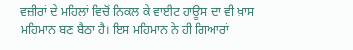ਵਜ਼ੀਰਾਂ ਦੇ ਮਹਿਲਾਂ ਵਿਚੋਂ ਨਿਕਲ ਕੇ ਵਾਈਟ ਹਾਊਸ ਦਾ ਵੀ ਖ਼ਾਸ ਮਹਿਮਾਨ ਬਣ ਬੈਠਾ ਹੈ। ਇਸ ਮਹਿਮਾਨ ਨੇ ਹੀ ਗਿਆਰਾਂ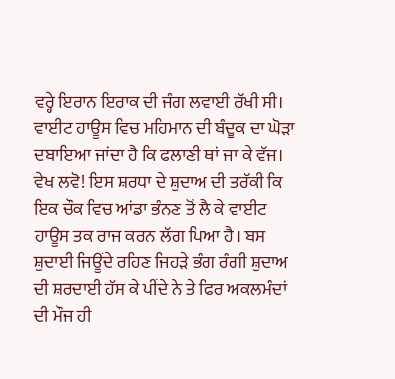ਵਰ੍ਹੇ ਇਰਾਨ ਇਰਾਕ ਦੀ ਜੰਗ ਲਵਾਈ ਰੱਖੀ ਸੀ। ਵਾਈਟ ਹਾਊਸ ਵਿਚ ਮਹਿਮਾਨ ਦੀ ਬੰਦੂਕ ਦਾ ਘੋੜਾ ਦਬਾਇਆ ਜਾਂਦਾ ਹੈ ਕਿ ਫਲਾਣੀ ਥਾਂ ਜਾ ਕੇ ਵੱਜ।
ਵੇਖ ਲਵੋ! ਇਸ ਸ਼ਰਧਾ ਦੇ ਸ਼ੁਦਾਅ ਦੀ ਤਰੱਕੀ ਕਿ ਇਕ ਚੌਕ ਵਿਚ ਆਂਡਾ ਭੰਨਣ ਤੋਂ ਲੈ ਕੇ ਵਾਈਟ ਹਾਊਸ ਤਕ ਰਾਜ ਕਰਨ ਲੱਗ ਪਿਆ ਹੈ। ਬਸ ਸ਼ੁਦਾਈ ਜਿਊਂਦੇ ਰਹਿਣ ਜਿਹੜੇ ਭੰਗ ਰੰਗੀ ਸ਼ੁਦਾਅ ਦੀ ਸ਼ਰਦਾਈ ਹੱਸ ਕੇ ਪੀਂਦੇ ਨੇ ਤੇ ਫਿਰ ਅਕਲਮੰਦਾਂ ਦੀ ਮੌਜ ਹੀ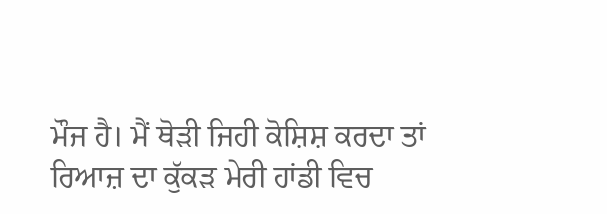ਮੌਜ ਹੈ। ਮੈਂ ਥੋੜੀ ਜਿਹੀ ਕੋਸ਼ਿਸ਼ ਕਰਦਾ ਤਾਂ ਰਿਆਜ਼ ਦਾ ਕੁੱਕੜ ਮੇਰੀ ਹਾਂਡੀ ਵਿਚ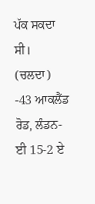ਪੱਕ ਸਕਦਾ ਸੀ।
(ਚਲਦਾ)
-43 ਆਕਲੈਂਡ ਰੋਡ, ਲੰਡਨ-ਈ 15-2 ਏ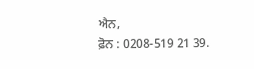ਐਨ,
ਫ਼ੋਨ : 0208-519 21 39.